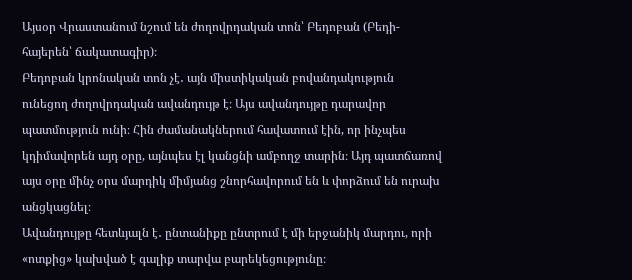Այսօր Վրաստանում նշում են ժողովրդական տոն՝ Բեդոբան (Բեդի- հայերեն՝ ճակատագիր)։
Բեդոբան կրոնական տոն չէ․ այն միստիկական բովանդակություն ունեցող ժողովրդական ավանդույթ է։ Այս ավանդույթը դարավոր պատմություն ունի։ Հին ժամանակներում հավատում էին, որ ինչպես կդիմավորեն այդ օրը, այնպես էլ կանցնի ամբողջ տարին։ Այդ պատճառով այս օրը մինչ օրս մարդիկ միմյանց շնորհավորում են և փորձում են ուրախ անցկացնել։
Ավանդույթը հետևյալն է․ ընտանիքը ընտրում է մի երջանիկ մարդու, որի «ոտքից» կախված է գալիք տարվա բարեկեցությունը։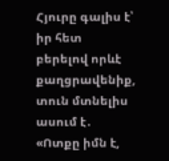Հյուրը գալիս է՝ իր հետ բերելով որևէ քաղցրավենիք, տուն մտնելիս ասում է․
«Ոտքը իմն է,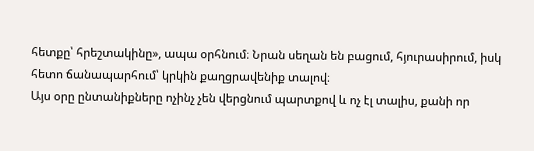հետքը՝ հրեշտակինը», ապա օրհնում։ Նրան սեղան են բացում, հյուրասիրում, իսկ հետո ճանապարհում՝ կրկին քաղցրավենիք տալով։
Այս օրը ընտանիքները ոչինչ չեն վերցնում պարտքով և ոչ էլ տալիս, քանի որ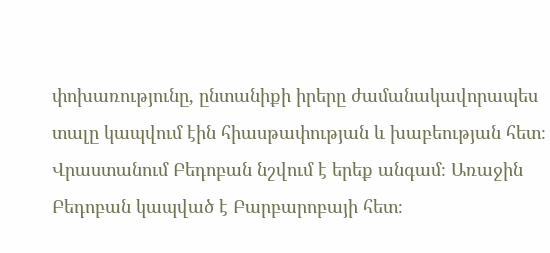փոխառությունը, ընտանիքի իրերը ժամանակավորապես տալը կապվում էին հիասթափության և խաբեության հետ։
Վրաստանում Բեդոբան նշվում է երեք անգամ։ Առաջին Բեդոբան կապված է Բարբարոբայի հետ։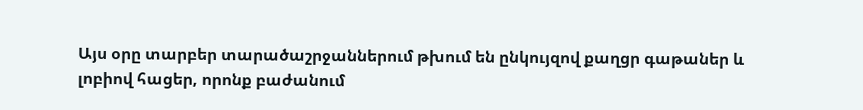Այս օրը տարբեր տարածաշրջաններում թխում են ընկույզով քաղցր գաթաներ և լոբիով հացեր, որոնք բաժանում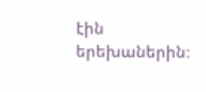էին երեխաներին։